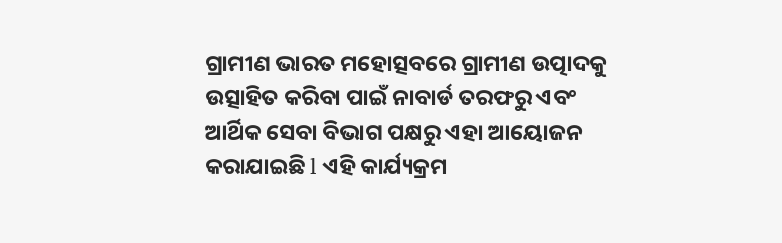ଗ୍ରାମୀଣ ଭାରତ ମହୋତ୍ସବରେ ଗ୍ରାମୀଣ ଉତ୍ପାଦକୁ ଉତ୍ସାହିତ କରିବା ପାଇଁ ନାବାର୍ଡ ତରଫରୁ ଏବଂ ଆର୍ଥିକ ସେବା ବିଭାଗ ପକ୍ଷରୁ ଏହା ଆୟୋଜନ କରାଯାଇଛି l ଏହି କାର୍ଯ୍ୟକ୍ରମ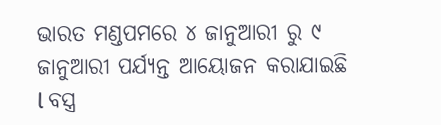ଭାରତ ମଣ୍ଡପମରେ ୪ ଜାନୁଆରୀ ରୁ ୯ ଜାନୁଆରୀ ପର୍ଯ୍ୟନ୍ତ ଆୟୋଜନ କରାଯାଇଛି l ବସ୍ତ୍ର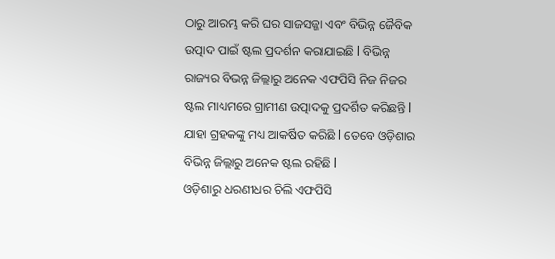ଠାରୁ ଆରମ୍ଭ କରି ଘର ସାଜସଜ୍ଜା ଏବଂ ବିଭିନ୍ନ ଜୈବିକ ଉତ୍ପାଦ ପାଇଁ ଷ୍ଟଲ ପ୍ରଦର୍ଶନ କରାଯାଇଛି l ବିଭିନ୍ନ ରାଜ୍ୟର ବିଭନ୍ନ ଜିଲ୍ଲାରୁ ଅନେକ ଏଫପିସି ନିଜ ନିଜର ଷ୍ଟଲ ମାଧ୍ୟମରେ ଗ୍ରାମୀଣ ଉତ୍ପାଦକୁ ପ୍ରଦର୍ଶିତ କରିଛନ୍ତି l ଯାହା ଗ୍ରହକଙ୍କୁ ମଧ୍ୟ ଆକର୍ଷିତ କରିଛି l ତେବେ ଓଡ଼ିଶାର ବିଭିନ୍ନ ଜିଲ୍ଲାରୁ ଅନେକ ଷ୍ଟଲ ରହିଛି l
ଓଡ଼ିଶାରୁ ଧରଣୀଧର ଚିଲି ଏଫପିସି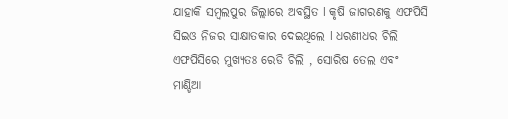ଯାହାକି ସମ୍ବଲପୁର ଜିଲ୍ଲାରେ ଅବସ୍ଥିତ l କୃଷି ଜାଗରଣକୁ ଏଫପିସି ସିଇଓ ନିଜର ସାକ୍ଷାତକାର ଦେଇଥିଲେ l ଧରଣୀଧର ଚିଲି ଏଫପିସିରେ ମୁଖ୍ୟତଃ ରେଡି ଚିଲି , ସୋରିଷ ତେଲ ଏବଂ ମାଣ୍ଡିଆ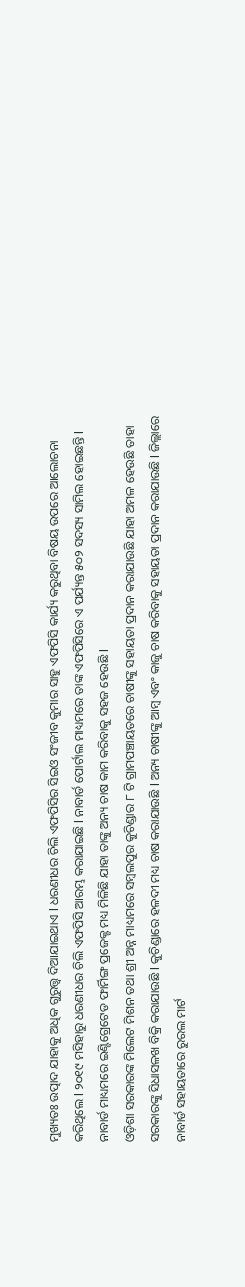ମୁଖ୍ୟତଃ ଉତ୍ପାଦ ଯାହାକୁ ଅଧିକ ଗୁରୁତ୍ତ୍ଵ ଦିଆଯାଇଥାଏ l ଧରଣୀଧର ଚିଲି ଏଫପିସିର ସିଇଓ ସଂଜୀବ କୁମାର ସାହୁ ଏଫପିସି କାର୍ଯ୍ୟ କରୁଥିବା ବିଷୟ ଉପରେ ଆଲୋଚନା କରିଥିଲେ l ୨୦୧୯ ମସିହାରୁ ଧରଣୀଧର ଚିଲି ଏଫପିସି ଆରମ୍ଭ କରାଯାଇଛି l ନାବାର୍ଡ ପୋର୍ଟାଲ ମାଧ୍ୟମରେ ତାଙ୍କ ଏଫପିସିରେ ଏ ପର୍ଯ୍ୟନ୍ତ ୫୦୨ ସଦସ୍ୟ ସାମିଲ ହୋଇଛନ୍ତି l ନାବାର୍ଡ ମାଧ୍ୟମରେ ଇଣ୍ଟିଗ୍ରେଟେଡ ଫାର୍ମିଙ୍ଗ ପ୍ରଜେକ୍ଟ ମଧ୍ୟ ମିଳିଛି ଯାହା ତାଙ୍କୁ ଅନ୍ୟ ଚାଷ କାମ କରିବାକୁ ସହଜ ହେଉଛି l
ଓଡ଼ିଶା ସରକାରଙ୍କ ମିଲେଟ ମିଶନ ତଥା ଶ୍ରୀ ଅନ୍ନ ମାଧ୍ୟମରେ ସମ୍ବଲପୁର କୁଚିଣ୍ଡାର ୮ ଟି ଗ୍ରାମପଞ୍ଚାୟତରେ ଚାଷୀଙ୍କୁ ସହାୟତା ପ୍ରଦାନ କରାଯାଉଛି ଯାହା ଅମଳ ହେଉଛି ତାହା ସରକାରଙ୍କୁ ସିଧାସଳଖ ବିକ୍ରି କରାଯାଉଛି l କୁଚିଣ୍ଡାରେ ହଳଦୀ ମଧ୍ୟ ଚାଷ କରାଯାଉଛି l ଅନ୍ୟ ଚାଷୀଙ୍କୁ ଆମ୍ବ ଏବଂ କାଜୁ ଚାଷ କରିବାକୁ ସହାୟତା ପ୍ରଦାନ କରାଯାଉଛି l ଜିଲ୍ଲାରେ ନାବାର୍ଡ ସହାୟତାରେ ରୁରଲ ମାର୍ଟ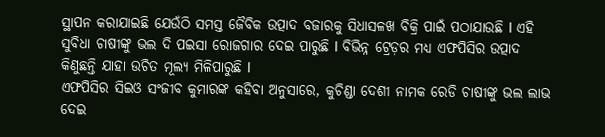ସ୍ଥାପନ କରାଯାଇଛି ଯେଉଁଠି ସମସ୍ତ ଜୈବିକ ଉତ୍ପାଦ ବଜାରକୁ ସିଧାସଳଖ ବିକ୍ରି ପାଇଁ ପଠାଯାଉଛି l ଏହି ସୁବିଧା ଚାଷୀଙ୍କୁ ଭଲ ଦି ପଇସା ରୋଜଗାର ଦେଇ ପାରୁଛି l ବିଭିନ୍ନ ଟ୍ରେଡ଼ର ମଧ୍ୟ ଏଫପିସିର ଉତ୍ପାଦ କିଣୁଛନ୍ତି ଯାହା ଉଚିତ ମୂଲ୍ୟ ମିଳିପାରୁଛି l
ଏଫପିସିର ସିଇଓ ସଂଜୀବ କୁମାରଙ୍କ କହିବା ଅନୁସାରେ, କୁଚିଣ୍ଡା ଦେଶୀ ନାମକ ରେଡି ଚାଷୀଙ୍କୁ ଭଲ ଲାଭ ଦେଇ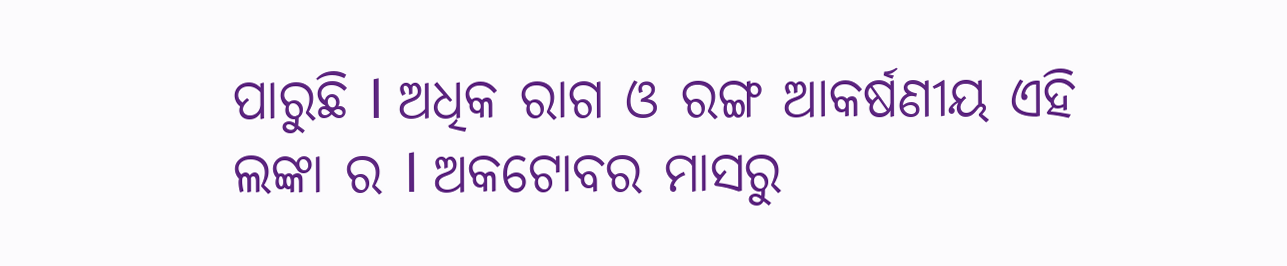ପାରୁଛି l ଅଧିକ ରାଗ ଓ ରଙ୍ଗ ଆକର୍ଷଣୀୟ ଏହି ଲଙ୍କା ର l ଅକଟୋବର ମାସରୁ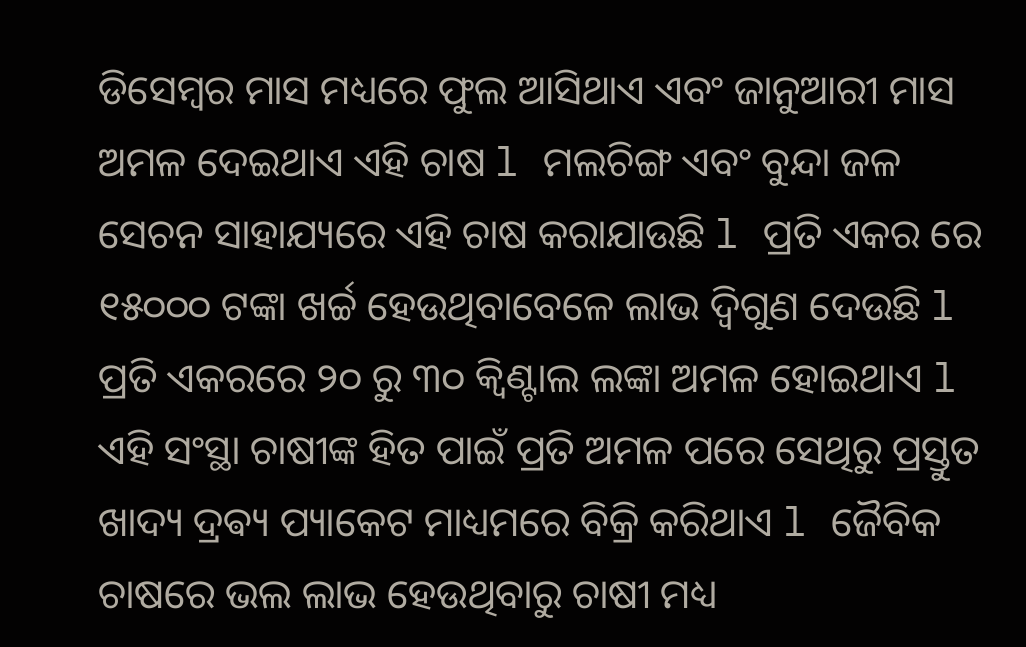ଡିସେମ୍ବର ମାସ ମଧ୍ୟରେ ଫୁଲ ଆସିଥାଏ ଏବଂ ଜାନୁଆରୀ ମାସ ଅମଳ ଦେଇଥାଏ ଏହି ଚାଷ l ମଲଚିଙ୍ଗ ଏବଂ ବୁନ୍ଦା ଜଳ ସେଚନ ସାହାଯ୍ୟରେ ଏହି ଚାଷ କରାଯାଉଛି l ପ୍ରତି ଏକର ରେ ୧୫୦୦୦ ଟଙ୍କା ଖର୍ଚ୍ଚ ହେଉଥିବାବେଳେ ଲାଭ ଦ୍ଵିଗୁଣ ଦେଉଛି l ପ୍ରତି ଏକରରେ ୨୦ ରୁ ୩୦ କ୍ୱିଣ୍ଟାଲ ଲଙ୍କା ଅମଳ ହୋଇଥାଏ l ଏହି ସଂସ୍ଥା ଚାଷୀଙ୍କ ହିତ ପାଇଁ ପ୍ରତି ଅମଳ ପରେ ସେଥିରୁ ପ୍ରସ୍ତୁତ ଖାଦ୍ୟ ଦ୍ରଵ୍ୟ ପ୍ୟାକେଟ ମାଧ୍ୟମରେ ବିକ୍ରି କରିଥାଏ l ଜୈବିକ ଚାଷରେ ଭଲ ଲାଭ ହେଉଥିବାରୁ ଚାଷୀ ମଧ୍ୟ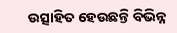ଉତ୍ସାହିତ ହେଉଛନ୍ତି ବିଭିନ୍ନ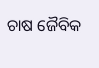ଚାଷ ଜୈବିକ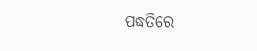ପଦ୍ଧତିରେ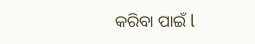କରିବା ପାଇଁ l